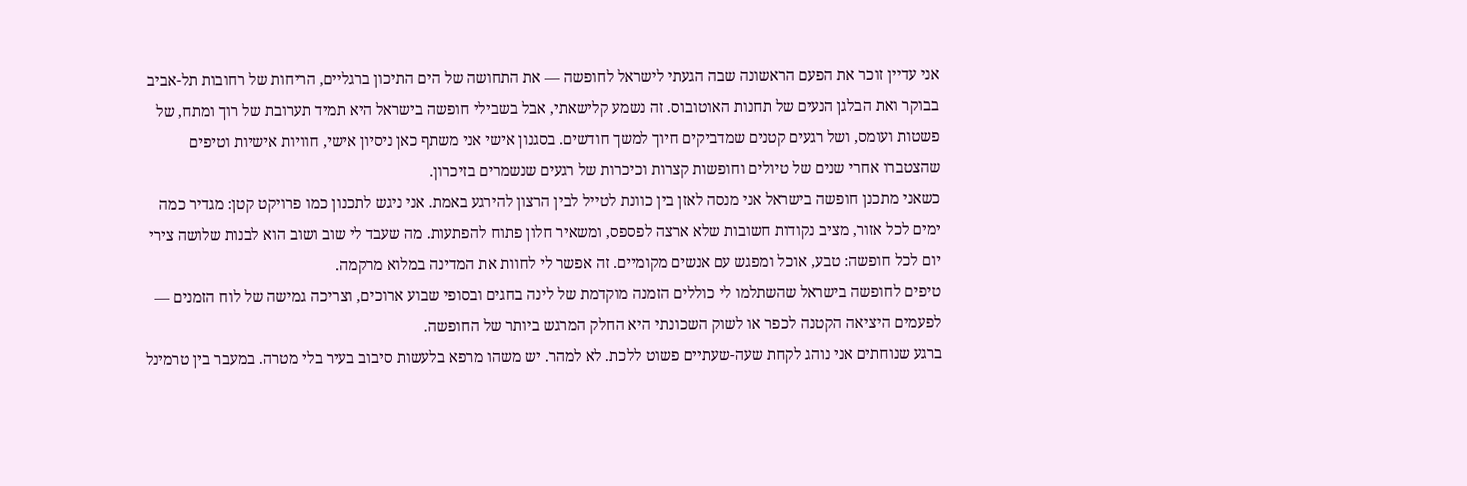אני עדיין זוכר את הפעם הראשונה שבה הגעתי לישראל לחופשה — את התחושה של הים התיכון ברגליים, הריחות של רחובות תל-אביב בבוקר ואת הבלגן הנעים של תחנות האוטובוס. זה נשמע קלישאתי, אבל בשבילי חופשה בישראל היא תמיד תערובת של רוך ומתח, של פשטות ועומס, ושל רגעים קטנים שמדביקים חיוך למשך חודשים. בסגנון אישי אני משתף כאן ניסיון אישי, חוויות אישיות וטיפים שהצטברו אחרי שנים של טיולים וחופשות קצרות וכיכרות של רגעים שנשמרים בזיכרון.
כשאני מתכנן חופשה בישראל אני מנסה לאזן בין כוונת לטייל לבין הרצון להירגע באמת. אני ניגש לתכנון כמו פרויקט קטן: מגדיר כמה ימים לכל אזור, מציב נקודות חשובות שלא ארצה לפספס, ומשאיר חלון פתוח להפתעות. מה שעבד לי שוב ושוב הוא לבנות שלושה צירי יום לכל חופשה: טבע, אוכל ומפגש עם אנשים מקומיים. זה אפשר לי לחוות את המדינה במלוא מרקמה.
טיפים לחופשה בישראל שהשתלמו לי כוללים הזמנה מוקדמת של לינה בחגים ובסופי שבוע ארוכים, וצריכה גמישה של לוח הזמנים — לפעמים היציאה הקטנה לכפר או לשוק השכונתי היא החלק המרגש ביותר של החופשה.
ברגע שנוחתים אני נוהג לקחת שעה-שעתיים פשוט ללכת. לא למהר. יש משהו מרפא בלעשות סיבוב בעיר בלי מטרה. במעבר בין טרמינל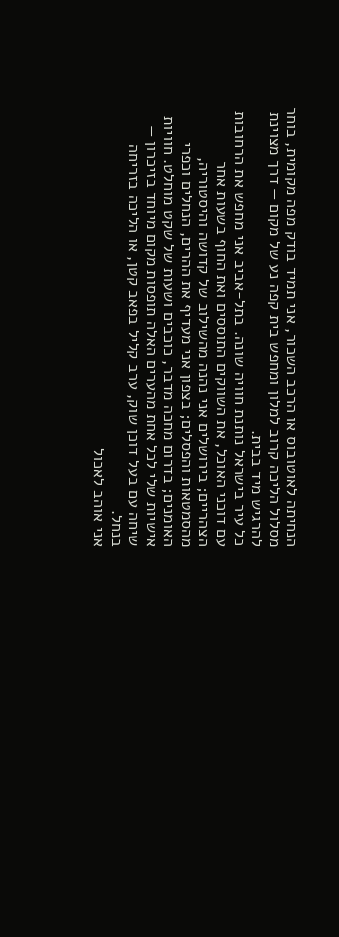הנחיתה לאוטובוס או הרכב השכור, אני תמיד בודק מפה מקומית, בוחר מסלול הליכה קרוב למלון ומחפש בית קפה נע של מקום — דרך מצוינת להרגיש מיד בבית.
כל עיר בישראל נותנת חוויה שונה. בתל-אביב אני מחפש את הרחובות עם דוכני האוכל, את השווקים התוססים ואת החוף בשעות אחר הצהריים; בירושלים אני נהנה מהשילוב של קדושה והיסטוריה, מהסמטאות והפסלים; בצפון אני מעדיף את ההרים, הנחלים וכפרי האומנים; בדרום מחכה מדבר, כוכבים ושעות של שקט מוחלט. חוויות אישיות שלי לכל אחת מהערים האלה תופסות מקום מיוחד בזיכרון — שיחה עם בעל דוכן שוק, ערב קליל בפאב קטן, או הליכה בזריחה בנחל.
אני אוהב לאכול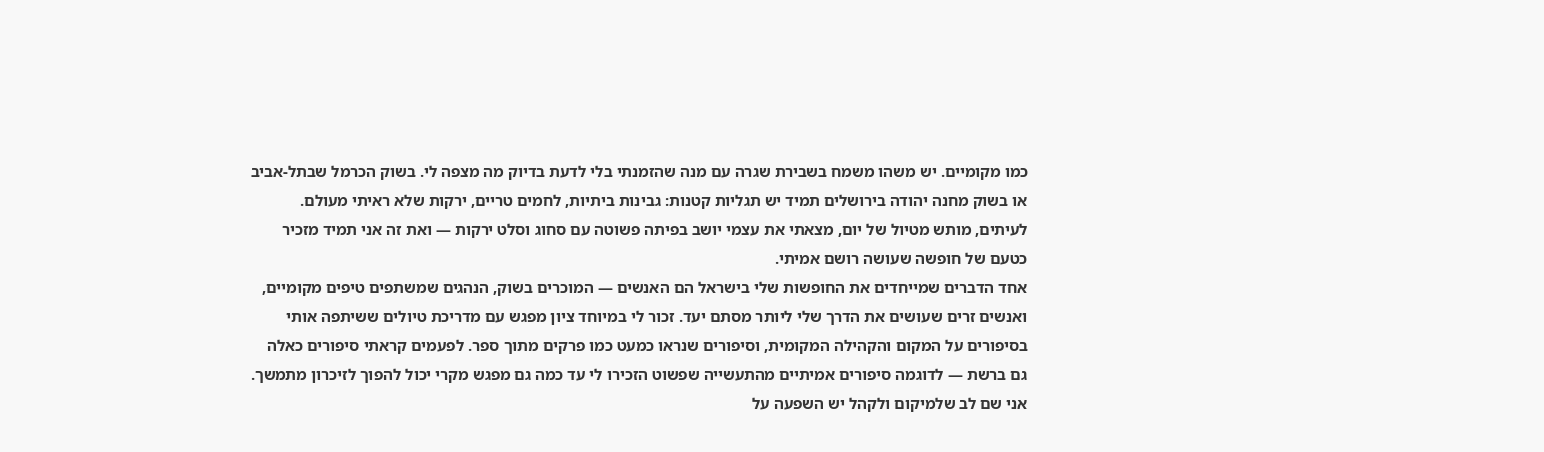כמו מקומיים. יש משהו משמח בשבירת שגרה עם מנה שהזמנתי בלי לדעת בדיוק מה מצפה לי. בשוק הכרמל שבתל-אביב או בשוק מחנה יהודה בירושלים תמיד יש תגליות קטנות: גבינות ביתיות, לחמים טריים, ירקות שלא ראיתי מעולם. לעיתים, מותש מטיול של יום, מצאתי את עצמי יושב בפיתה פשוטה עם סחוג וסלט ירקות — ואת זה אני תמיד מזכיר כטעם של חופשה שעושה רושם אמיתי.
אחד הדברים שמייחדים את החופשות שלי בישראל הם האנשים — המוכרים בשוק, הנהגים שמשתפים טיפים מקומיים, ואנשים זרים שעושים את הדרך שלי ליותר מסתם יעד. זכור לי במיוחד ציון מפגש עם מדריכת טיולים ששיתפה אותי בסיפורים על המקום והקהילה המקומית, וסיפורים שנראו כמעט כמו פרקים מתוך ספר. לפעמים קראתי סיפורים כאלה גם ברשת — לדוגמה סיפורים אמיתיים מהתעשייה שפשוט הזכירו לי עד כמה גם מפגש מקרי יכול להפוך לזיכרון מתמשך.
אני שם לב שלמיקום ולקהל יש השפעה על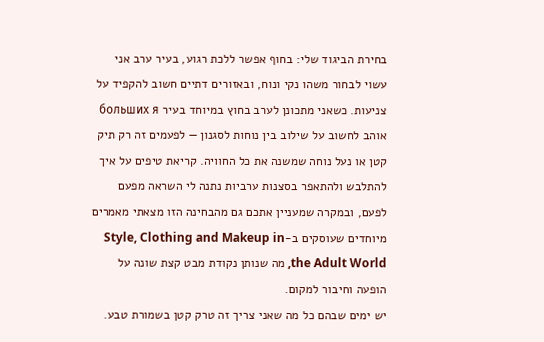בחירת הביגוד שלי: בחוף אפשר ללכת רגוע, בעיר ערב אני עשוי לבחור משהו נקי ונוח, ובאזורים דתיים חשוב להקפיד על צניעות. כשאני מתכונן לערב בחוץ במיוחד בעיר больших я אוהב לחשוב על שילוב בין נוחות לסגנון — לפעמים זה רק תיק קטן או נעל נוחה שמשנה את כל החוויה. קריאת טיפים על איך להתלבש ולהתאפר בסצנות ערביות נתנה לי השראה מפעם לפעם, ובמקרה שמעניין אתכם גם מהבחינה הזו מצאתי מאמרים מיוחדים שעוסקים ב-Style, Clothing and Makeup in the Adult World, מה שנותן נקודת מבט קצת שונה על הופעה וחיבור למקום.
יש ימים שבהם כל מה שאני צריך זה טרק קטן בשמורת טבע.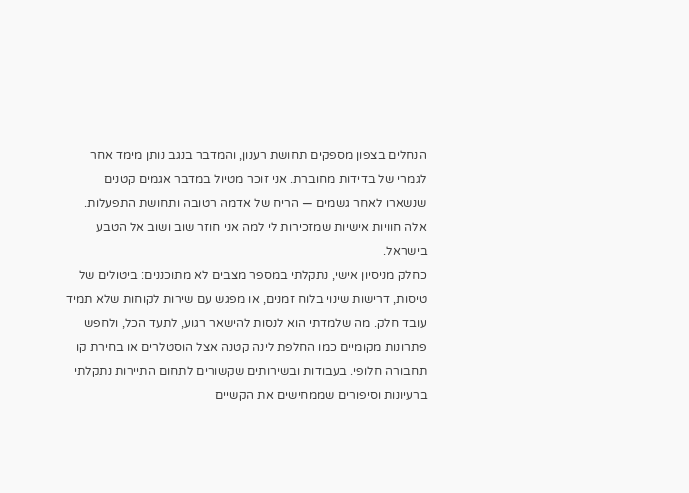הנחלים בצפון מספקים תחושת רענון, והמדבר בנגב נותן מימד אחר לגמרי של בדידות מחוברת. אני זוכר מטיול במדבר אגמים קטנים שנשארו לאחר גשמים — הריח של אדמה רטובה ותחושת התפעלות. אלה חוויות אישיות שמזכירות לי למה אני חוזר שוב ושוב אל הטבע בישראל.
כחלק מניסיון אישי, נתקלתי במספר מצבים לא מתוכננים: ביטולים של טיסות, דרישות שינוי בלוח זמנים, או מפגש עם שירות לקוחות שלא תמיד עובד חלק. מה שלמדתי הוא לנסות להישאר רגוע, לתעד הכל, ולחפש פתרונות מקומיים כמו החלפת לינה קטנה אצל הוסטלרים או בחירת קו תחבורה חלופי. בעבודות ובשירותים שקשורים לתחום התיירות נתקלתי ברעיונות וסיפורים שממחישים את הקשיים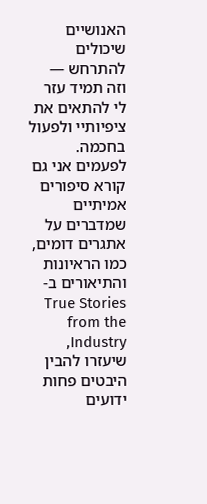האנושיים שיכולים להתרחש — וזה תמיד עזר לי להתאים את ציפיותיי ולפעול בחכמה. לפעמים אני גם קורא סיפורים אמיתיים שמדברים על אתגרים דומים, כמו הראיונות והתיאורים ב-True Stories from the Industry, שיעזרו להבין היבטים פחות ידועים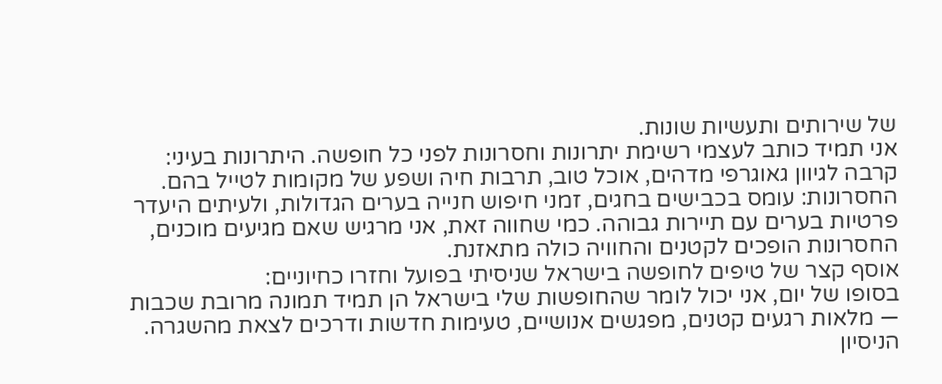של שירותים ותעשיות שונות.
אני תמיד כותב לעצמי רשימת יתרונות וחסרונות לפני כל חופשה. היתרונות בעיני: קרבה לגיוון גאוגרפי מדהים, אוכל טוב, תרבות חיה ושפע של מקומות לטייל בהם. החסרונות: עומס בכבישים בחגים, זמני חיפוש חנייה בערים הגדולות, ולעיתים היעדר פרטיות בערים עם תיירות גבוהה. כמי שחווה זאת, אני מרגיש שאם מגיעים מוכנים, החסרונות הופכים לקטנים והחוויה כולה מתאזנת.
אוסף קצר של טיפים לחופשה בישראל שניסיתי בפועל וחזרו כחיוניים:
בסופו של יום, אני יכול לומר שהחופשות שלי בישראל הן תמיד תמונה מרובת שכבות — מלאות רגעים קטנים, מפגשים אנושיים, טעימות חדשות ודרכים לצאת מהשגרה. הניסיון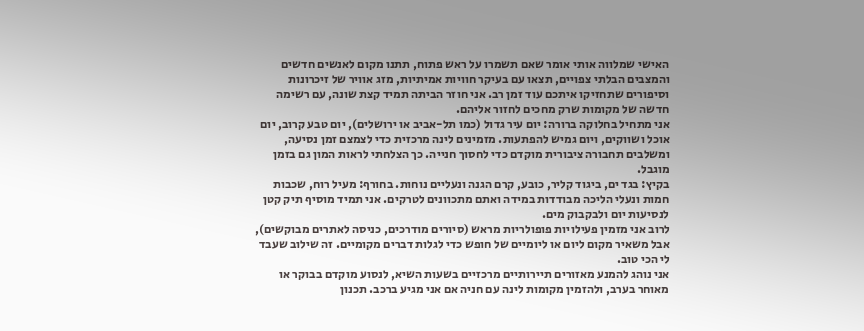האישי שמלווה אותי אומר שאם תשמרו על ראש פתוח, תתנו מקום לאנשים חדשים והמצבים הבלתי צפויים, תצאו עם בעיקר חוויות אמיתיות, מזג אוויר של זיכרונות וסיפורים שתחזיקו איתכם עוד זמן רב. אני חוזר הביתה תמיד קצת שונה, עם רשימה חדשה של מקומות שרק מחכים לחזור אליהם.
אני מתחיל בחלוקה ברורה: יום עיר גדול (כמו תל-אביב או ירושלים), יום טבע קרוב, יום אוכל ושווקים, ויום גמיש להפתעות. מזמינים לינה מרכזית כדי לצמצם זמן נסיעה, ומשלבים תחבורה ציבורית מוקדם כדי לחסוך חנייה. כך הצלחתי לראות המון גם בזמן מוגבל.
בקיץ: בגד ים, ביגוד קליר, כובע, קרם הגנה ונעליים נוחות. בחורף: מעיל רוח, שכבות חמות ונעלי הליכה מבודדות במידה ואתם מתכוונים לטרקים. אני תמיד מוסיף תיק קטן לנסיעות יום ולבקבוק מים.
לרוב אני מזמין פעילויות פופולריות מראש (סיורים מודרכים, כניסה לאתרים מבוקשים), אבל משאיר מקום ליום או ליומיים של חופש כדי לגלות דברים מקומיים. זה שילוב שעבד לי הכי טוב.
אני נוהג להמנע מאזורים תיירותיים מרכזיים בשעות השיא, לנסוע מוקדם בבוקר או מאוחר בערב, ולהזמין מקומות לינה עם חניה אם אני מגיע ברכב. תכנון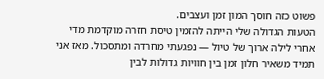פשוט כזה חוסך המון זמן ועצבים.
הטעות הגדולה שלי הייתה להזמין טיסת חזרה מוקדמת מדי אחרי לילה ארוך של טיול — נפגעתי מחרדה ומתסכול. מאז אני תמיד משאיר חלון זמן בין חוויות גדולות לבין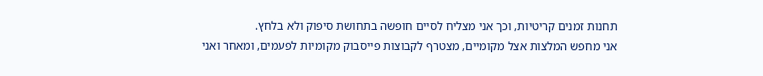תחנות זמנים קריטיות, וכך אני מצליח לסיים חופשה בתחושת סיפוק ולא בלחץ.
אני מחפש המלצות אצל מקומיים, מצטרף לקבוצות פייסבוק מקומיות לפעמים, ומאחר ואני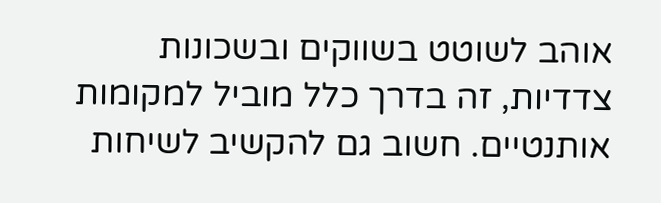אוהב לשוטט בשווקים ובשכונות צדדיות, זה בדרך כלל מוביל למקומות אותנטיים. חשוב גם להקשיב לשיחות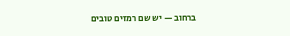ברחוב — יש שם רמזים טובים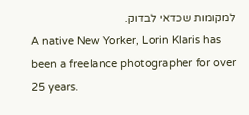למקומות שכדאי לבדוק.
A native New Yorker, Lorin Klaris has been a freelance photographer for over 25 years.